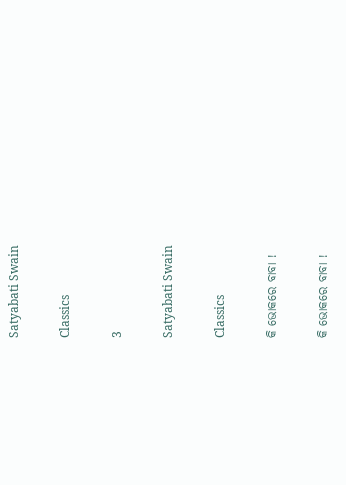Satyabati Swain

Classics

3

Satyabati Swain

Classics

କି ଭୋକରେ ବାବା !

କି ଭୋକରେ ବାବା !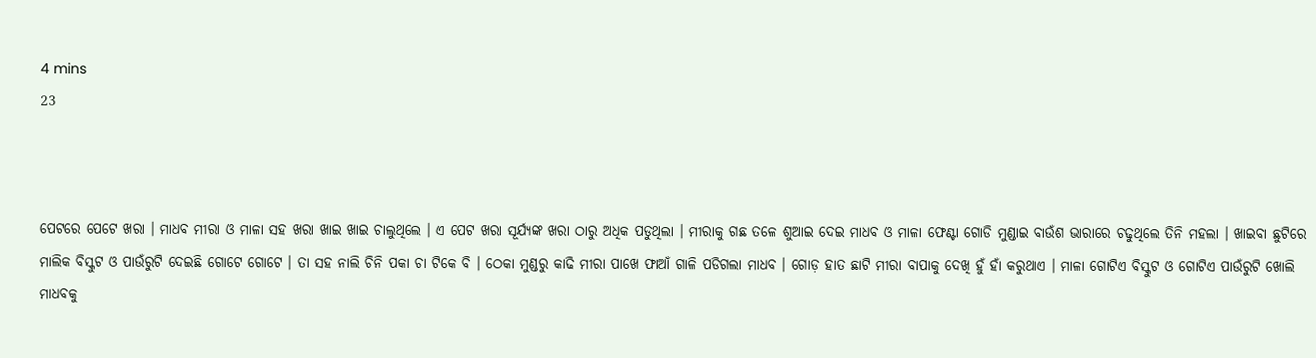4 mins
23



ପେଟରେ ପେଟେ ଖରା । ମାଧବ ମୀରା ଓ ମାଳା ସହ ଖରା ଖାଇ ଖାଇ ଚାଲୁଥିଲେ । ଏ ପେଟ ଖରା ସୂର୍ଯ୍ୟଙ୍କ ଖରା ଠାରୁ ଅଧିକ ପଡୁଥିଲା । ମୀରାକୁ ଗଛ ତଳେ ଶୁଆଇ ଦେଇ ମାଧବ ଓ ମାଳା ଫେଣ୍ଟା ଗୋଡି ମୁଣ୍ଡାଇ ବାଉଁଶ ଭାରାରେ ଚଢୁଥିଲେ ତିନି ମହଲା । ଖାଇବା ଛୁଟିରେ ମାଲିକ ବିସ୍କୁଟ ଓ ପାଉଁରୁଟି ଦେଇଛି ଗୋଟେ ଗୋଟେ । ତା ସହ ନାଲି ଚିନି ପକା ଚା ଟିକେ ବି । ଠେକା ମୁଣ୍ଡରୁ କାଢି ମୀରା ପାଖେ ଫାଆଁ ଗାଳି ପଡିଗଲା ମାଧବ । ଗୋଡ଼ ହାତ ଛାଟି ମୀରା ବାପାକୁ ଦେଖି ହୁଁ ହାଁ କରୁଥାଏ । ମାଳା ଗୋଟିଏ ବିସ୍କୁଟ ଓ ଗୋଟିଏ ପାଉଁରୁଟି ଖୋଲି ମାଧବକୁ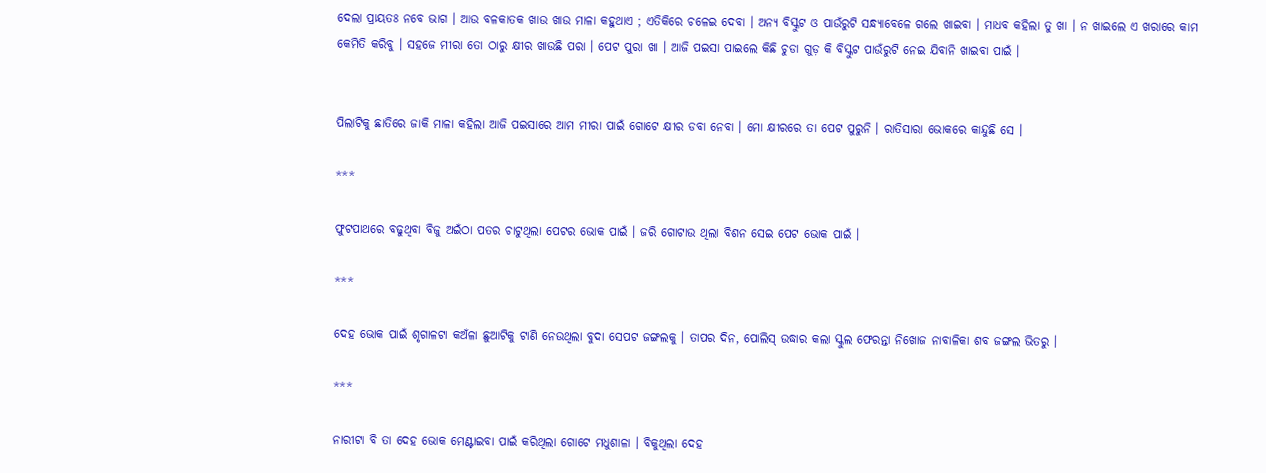ଦେଲା ପ୍ରାୟତଃ ନବେ ଭାଗ । ଆଉ ବଳକାତକ ଖାଉ ଖାଉ ମାଳା କହୁଥାଏ ; ଏତିକିରେ ଚଳେଇ ଦେବା । ଅନ୍ୟ ବିସ୍କୁଟ ଓ ପାଉଁରୁଟି ସନ୍ଧ୍ୟାବେଳେ ଗଲେ ଖାଇବା । ମାଧବ କହିଲା ତୁ ଖା । ନ ଖାଇଲେ ଏ ଖରାରେ କାମ କେମିତି କରିବୁ । ସହଜେ ମୀରା ତୋ ଠାରୁ କ୍ଷୀର ଖାଉଛି ପରା । ପେଟ ପୁରା ଖା । ଆଜି ପଇସା ପାଇଲେ କିଛି ଚୁଡା ଗୁଡ଼ କି ବିସ୍କୁଟ ପାଉଁରୁଟି ନେଇ ଯିବାନି ଖାଇବା ପାଇଁ ।


ପିଲାଟିକୁ ଛାତିରେ ଜାକି ମାଳା କହିଲା ଆଜି ପଇସାରେ ଆମ ମୀରା ପାଇଁ ଗୋଟେ କ୍ଷୀର ଡବା ନେବା । ମୋ କ୍ଷୀରରେ ତା ପେଟ ପୁରୁନି । ରାତିସାରା ଭୋକରେ କାନ୍ଦୁଛି ସେ ।

***

ଫୁଟପାଥରେ ବଢୁଥିବା ବିଜୁ ଅଇଁଠା ପତର ଚାଟୁଥିଲା ପେଟର ଭୋକ ପାଇଁ । ଜରି ଗୋଟାଉ ଥିଲା ବିଶନ ସେଇ ପେଟ ଭୋକ ପାଇଁ ।

***

ଦେହ ଭୋକ ପାଇଁ ଶୃଗାଳଟା କଅଁଳା ଛୁଆଟିକୁ ଟାଣି ନେଉଥିଲା ବୁଦା ସେପଟ ଜଙ୍ଗଲକୁ । ତାପର ଦିନ, ପୋଲିସ୍ ଉଦ୍ଧାର କଲା ସ୍କୁଲ ଫେରନ୍ତା ନିଖୋଜ ନାବାଳିକା ଶବ ଜଙ୍ଗଲ ଭିତରୁ ।

***

ନାରୀଟା ବି ତା ଦେହ ଭୋକ ମେଣ୍ଟାଇବା ପାଇଁ କରିଥିଲା ଗୋଟେ ମଧୁଶାଳା । ବିକୁଥିଲା ଦେହ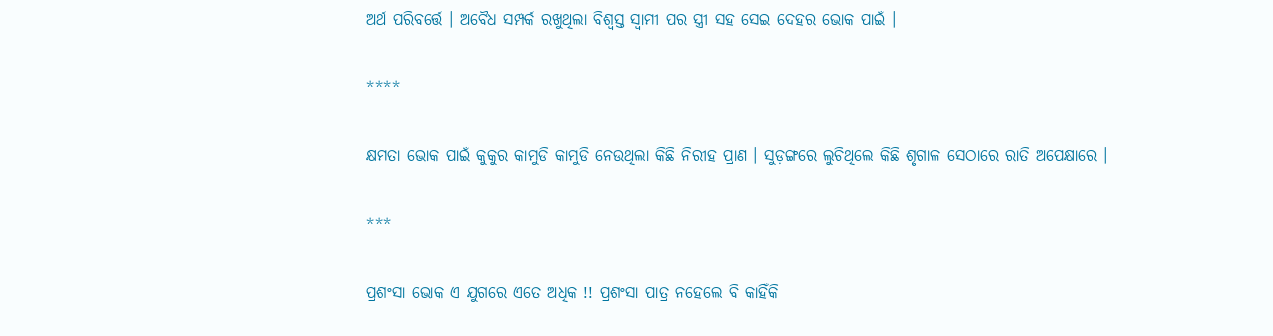ଅର୍ଥ ପରିବର୍ତ୍ତେ । ଅବୈଧ ସମ୍ପର୍କ ରଖୁଥିଲା ବିଶ୍ୱସ୍ତ ସ୍ୱାମୀ ପର ସ୍ତ୍ରୀ ସହ ସେଇ ଦେହର ଭୋକ ପାଇଁ ।

****

କ୍ଷମତା ଭୋକ ପାଇଁ କୁକୁର କାମୁଡି କାମୁଡି ନେଉଥିଲା କିଛି ନିରୀହ ପ୍ରାଣ । ସୁଡ଼ଙ୍ଗରେ ଲୁଚିଥିଲେ କିଛି ଶୃଗାଳ ସେଠାରେ ରାତି ଅପେକ୍ଷାରେ ।

***

ପ୍ରଶଂସା ଭୋକ ଏ ଯୁଗରେ ଏତେ ଅଧିକ !! ପ୍ରଶଂସା ପାତ୍ର ନହେଲେ ବି କାହିଁକି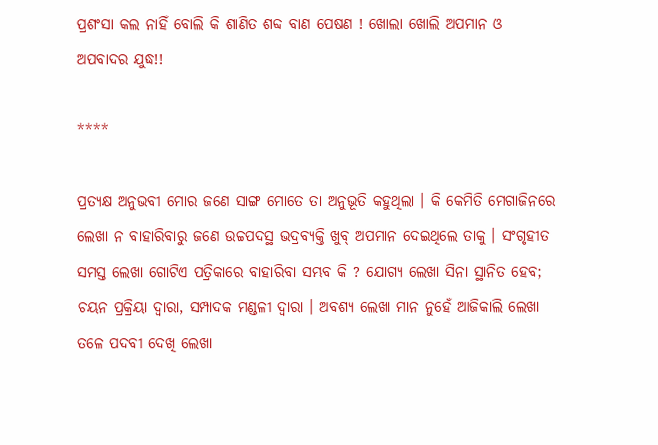ପ୍ରଶଂସା କଲ ନାହିଁ ବୋଲି କି ଶାଣିତ ଶବ୍ଦ ବାଣ ପେଷଣ ! ଖୋଲା ଖୋଲି ଅପମାନ ଓ ଅପବାଦର ଯୁଦ୍ଧ!!

****

ପ୍ରତ୍ୟକ୍ଷ ଅନୁଭବୀ ମୋର ଜଣେ ସାଙ୍ଗ ମୋତେ ତା ଅନୁଭୂତି କହୁଥିଲା । କି କେମିତି ମେଗାଜିନରେ ଲେଖା ନ ବାହାରିବାରୁ ଜଣେ ଉଚ୍ଚପଦସ୍ଥ ଭଦ୍ରବ୍ୟକ୍ତି ଖୁବ୍ ଅପମାନ ଦେଇଥିଲେ ତାକୁ । ସଂଗୃହୀତ ସମସ୍ତ ଲେଖା ଗୋଟିଏ ପତ୍ରିକାରେ ବାହାରିବା ସମ୍ଭବ କି ? ଯୋଗ୍ୟ ଲେଖା ସିନା ସ୍ଥାନିତ ହେବ; ଚୟନ ପ୍ରକ୍ରିୟା ଦ୍ୱାରା, ସମ୍ପାଦକ ମଣ୍ଡଳୀ ଦ୍ୱାରା । ଅବଶ୍ୟ ଲେଖା ମାନ ନୁହେଁ ଆଜିକାଲି ଲେଖା ତଳେ ପଦବୀ ଦେଖି ଲେଖା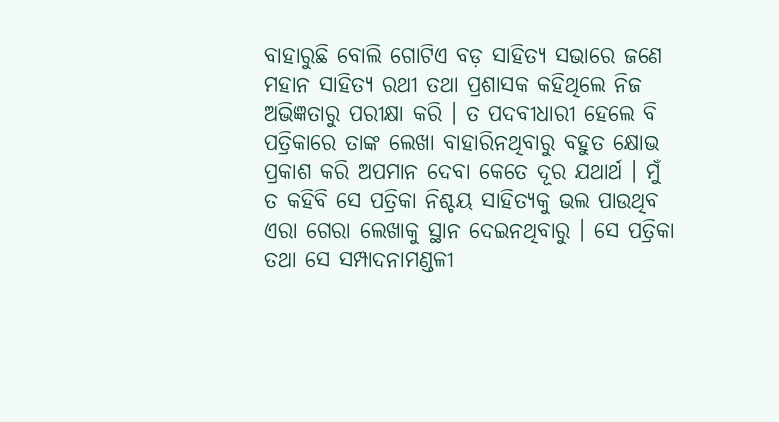ବାହାରୁଛି ବୋଲି ଗୋଟିଏ ବଡ଼ ସାହିତ୍ୟ ସଭାରେ ଜଣେ ମହାନ ସାହିତ୍ୟ ରଥୀ ତଥା ପ୍ରଶାସକ କହିଥିଲେ ନିଜ ଅଭିଜ୍ଞତାରୁ ପରୀକ୍ଷା କରି । ତ ପଦବୀଧାରୀ ହେଲେ ବି ପତ୍ରିକାରେ ତାଙ୍କ ଲେଖା ବାହାରିନଥିବାରୁ ବହୁତ କ୍ଷୋଭ ପ୍ରକାଶ କରି ଅପମାନ ଦେବା କେତେ ଦୂର ଯଥାର୍ଥ । ମୁଁ ତ କହିବି ସେ ପତ୍ରିକା ନିଶ୍ଚୟ ସାହିତ୍ୟକୁ ଭଲ ପାଉଥିବ ଏରା ଗେରା ଲେଖାକୁ ସ୍ଥାନ ଦେଇନଥିବାରୁ । ସେ ପତ୍ରିକା ତଥା ସେ ସମ୍ପାଦନାମଣ୍ଡଳୀ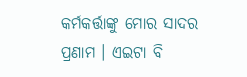କର୍ମକର୍ତ୍ତାଙ୍କୁ ମୋର ସାଦର ପ୍ରଣାମ । ଏଇଟା ବି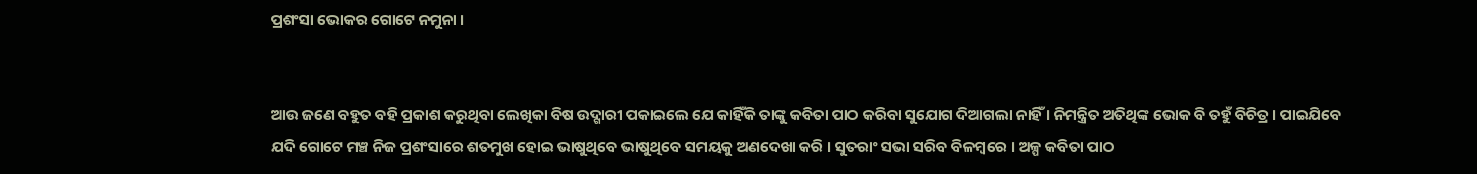ପ୍ରଶଂସା ଭୋକର ଗୋଟେ ନମୁନା ।


ଆଉ ଜଣେ ବହୁତ ବହି ପ୍ରକାଶ କରୁଥିବା ଲେଖିକା ବିଷ ଉଦ୍ଗାରୀ ପକାଇଲେ ଯେ କାହିଁକି ତାଙ୍କୁ କବିତା ପାଠ କରିବା ସୁଯୋଗ ଦିଆଗଲା ନାହିଁ । ନିମନ୍ତ୍ରିତ ଅତିଥିଙ୍କ ଭୋକ ବି ତହୁଁ ବିଚିତ୍ର । ପାଇଯିବେ ଯଦି ଗୋଟେ ମଞ୍ଚ ନିଜ ପ୍ରଶଂସାରେ ଶତମୁଖ ହୋଇ ଭାଷୁଥିବେ ଭାଷୁଥିବେ ସମୟକୁ ଅଣଦେଖା କରି । ସୁତରାଂ ସଭା ସରିବ ବିଳମ୍ବରେ । ଅଳ୍ପ କବିତା ପାଠ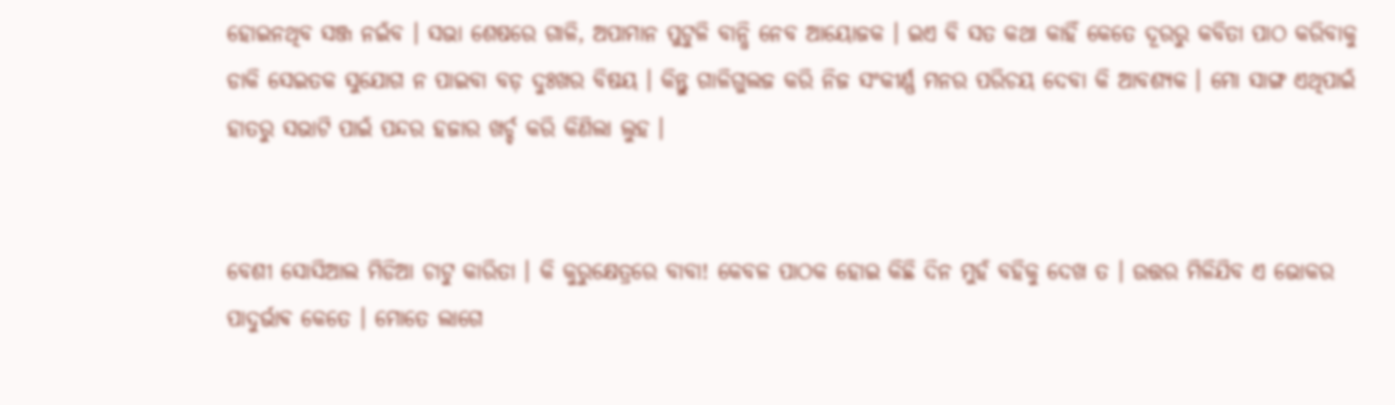ହୋଇନଥିବ ସଞ୍ଜ ନଇଁବ । ସଭା ଶେଷରେ ଗାଳି, ଅପାମାନ ପୁଟୁଳି ବାନ୍ଧି ନେବ ଆୟୋଜକ । ଇଏ ବି ସତ କଥା କାହିଁ କେତେ ଦୂରରୁ କବିତା ପାଠ କରିବାକୁ ଡାକି ସେଇତକ ସୁଯୋଗ ନ ପାଇବା ବଡ଼ ଦୁଃଖର ବିଷୟ । କିନ୍ତୁ ଗାଳିଗୁଲଜ କରି ନିଜ ସଂକୀର୍ଣ୍ଣ ମନର ପରିଚୟ ଦେବା କି ଆବଶ୍ୟକ । ମୋ ସାଙ୍ଗ ଏଥିପାଇଁ ହାତରୁ ସଭାଟି ପାଇଁ ପନ୍ଦର ହଜାର ଖର୍ଚ୍ଚ କରି କିଣିଲା ଲୁହ ।


ବେଶୀ ସୋସିଆଲ ମିଡିଆ ଚାଟୁ କାରିତା । କି କୁରୁକ୍ଷେତ୍ରରେ ବାବା! କେବଳ ପାଠକ ହୋଇ କିଛି ଦିନ ମୁହଁ ବହିକୁ ଦେଖ ତ । ଉତ୍ତର ମିଳିଯିବ ଏ ଭୋକର ପାଦୁର୍ଭାଵ କେତେ । ମୋତେ ଲାଗେ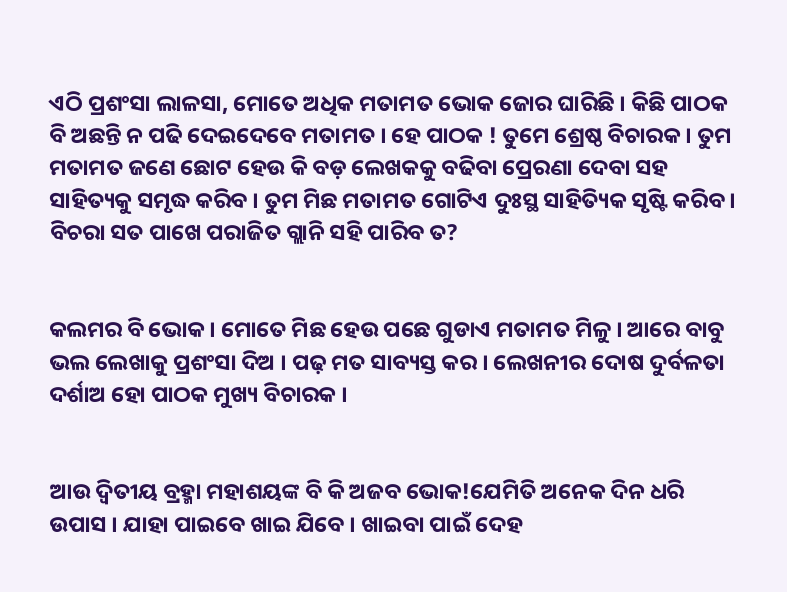ଏଠି ପ୍ରଶଂସା ଲାଳସା, ମୋତେ ଅଧିକ ମତାମତ ଭୋକ ଜୋର ଘାରିଛି । କିଛି ପାଠକ ବି ଅଛନ୍ତି ନ ପଢି ଦେଇଦେବେ ମତାମତ । ହେ ପାଠକ ! ତୁମେ ଶ୍ରେଷ୍ଠ ବିଚାରକ । ତୁମ ମତାମତ ଜଣେ ଛୋଟ ହେଉ କି ବଡ଼ ଲେଖକକୁ ବଢିବା ପ୍ରେରଣା ଦେବା ସହ ସାହିତ୍ୟକୁ ସମୃଦ୍ଧ କରିବ । ତୁମ ମିଛ ମତାମତ ଗୋଟିଏ ଦୁଃସ୍ଥ ସାହିତ୍ୟିକ ସୃଷ୍ଟି କରିବ । ବିଚରା ସତ ପାଖେ ପରାଜିତ ଗ୍ଲାନି ସହି ପାରିବ ତ?


କଲମର ବି ଭୋକ । ମୋତେ ମିଛ ହେଉ ପଛେ ଗୁଡାଏ ମତାମତ ମିଳୁ । ଆରେ ବାବୁ ଭଲ ଲେଖାକୁ ପ୍ରଶଂସା ଦିଅ । ପଢ଼ ମତ ସାବ୍ୟସ୍ତ କର । ଲେଖନୀର ଦୋଷ ଦୁର୍ବଳତା ଦର୍ଶାଅ ହୋ ପାଠକ ମୁଖ୍ୟ ବିଚାରକ ।


ଆଉ ଦ୍ଵିତୀୟ ବ୍ରହ୍ମା ମହାଶୟଙ୍କ ବି କି ଅଜବ ଭୋକ!ଯେମିତି ଅନେକ ଦିନ ଧରି ଉପାସ । ଯାହା ପାଇବେ ଖାଇ ଯିବେ । ଖାଇବା ପାଇଁ ଦେହ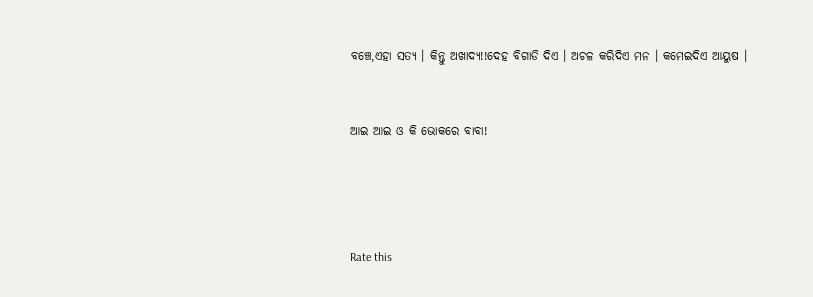ବଞ୍ଚେ,ଏହା ସତ୍ୟ । କିନ୍ତୁ ଅଖାଦ୍ୟ!!ଦେହ ବିଗାଡି ଦିଏ । ଅଚଳ କରିଦିଏ ମନ । କମେଇଦିଏ ଆୟୁଷ ।


ଆଇ ଆଇ ଓ କି ଭୋକରେ ବାବା!




Rate this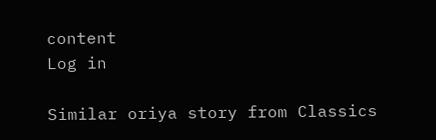content
Log in

Similar oriya story from Classics